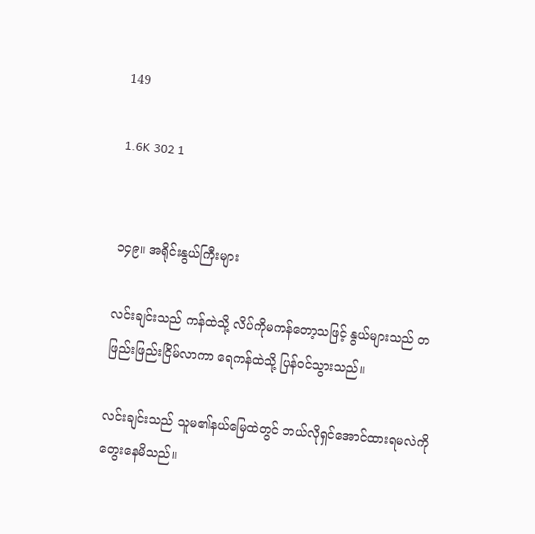149

1.6K 302 1


၁၄၉။ အရိုင်းနွယ်ကြီးများ

လင်းချင်းသည် ကန်ထဲသို့ လိပ်ကိုမကန်တော့သဖြင့် နွယ်များသည် တဖြည်းဖြည်းငြိမ်လာကာ ရေကန်ထဲသို့ ပြန်ဝင်သွားသည်။

လင်းချင်းသည် သူမ၏နယ်မြေထဲတွင် ဘယ်လိုရှင်အောင်ထားရမလဲကိုတွေးနေမိသည်။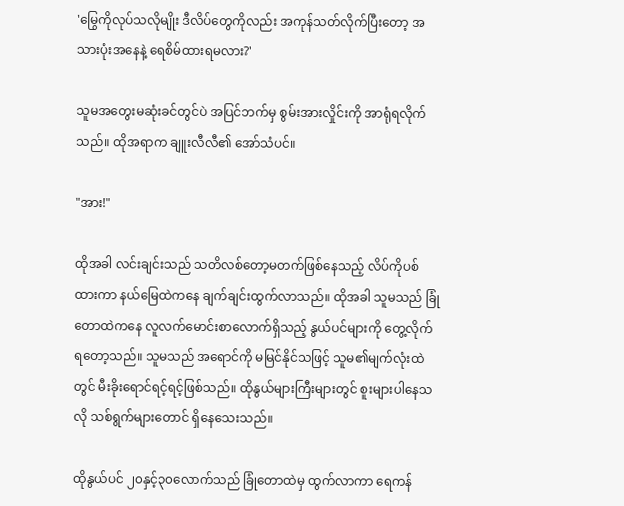'မြွေကိုလုပ်သလိုမျိုး ဒီလိပ်တွေကိုလည်း အကုန်သတ်လိုက်ပြီးတော့ အသားပုံးအနေနဲ့ ရေစိမ်ထားရမလား?'

သူမအတွေးမဆုံးခင်တွင်ပဲ အပြင်ဘက်မှ စွမ်းအားလှိုင်းကို အာရုံရလိုက်သည်။ ထိုအရာက ချူးလီလီ၏ အော်သံပင်။

"အား!"

ထိုအခါ လင်းချင်းသည် သတိလစ်တော့မတက်ဖြစ်နေသည့် လိပ်ကိုပစ်ထားကာ နယ်မြေထဲကနေ ချက်ချင်းထွက်လာသည်။ ထိုအခါ သူမသည် ခြုံတောထဲကနေ လူလက်မောင်းစာလောက်ရှိသည့် နွယ်ပင်များကို တွေ့လိုက်ရတော့သည်။ သူမသည် အရောင်ကို မမြင်နိုင်သဖြင့် သူမ၏မျက်လုံးထဲတွင် မီးခိုးရောင်ရင့်ရင့်ဖြစ်သည်။ ထိုနွယ်များကြီးများတွင် စူးများပါနေသလို သစ်ရွက်များတောင် ရှိနေသေးသည်။

ထိုနွယ်ပင် ၂၀နှင့်၃၀လောက်သည် ခြုံတောထဲမှ ထွက်လာကာ ရေကန်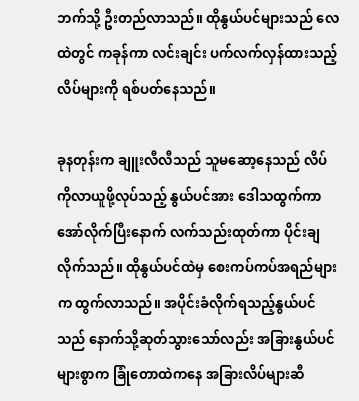ဘက်သို့ ဦးတည်လာသည်။ ထိုနွယ်ပင်များသည် လေထဲတွင် ကခုန်ကာ လင်းချင်း ပက်လက်လှန်ထားသည့် လိပ်များကို ရစ်ပတ်နေသည်။

ခုနတုန်းက ချူးလီလီသည် သူမဆော့နေသည် လိပ်ကိုလာယူဖို့လုပ်သည့် နွယ်ပင်အား ဒေါသထွက်ကာ အော်လိုက်ပြီးနောက် လက်သည်းထုတ်ကာ ပိုင်းချလိုက်သည်။ ထိုနွယ်ပင်ထဲမှ စေးကပ်ကပ်အရည်များက ထွက်လာသည်။ အပိုင်းခံလိုက်ရသည့်နွယ်ပင်သည် နောက်သို့ဆုတ်သွားသော်လည်း အခြားနွယ်ပင်များစွာက ခြုံတောထဲကနေ အခြားလိပ်များဆီ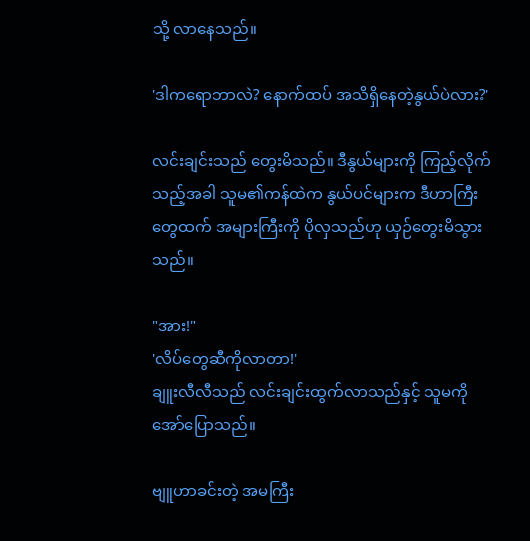သို့ လာနေသည်။

'ဒါကရောဘာလဲ? နောက်ထပ် အသိရှိနေတဲ့နွယ်ပဲလား?'

လင်းချင်းသည် တွေးမိသည်။ ဒီနွယ်များကို ကြည့်လိုက်သည့်အခါ သူမ၏ကန်ထဲက နွယ်ပင်များက ဒီဟာကြီးတွေထက် အများကြီးကို ပိုလှသည်ဟု ယှဉ်တွေးမိသွားသည်။

"အား!"
'လိပ်တွေဆီကိုလာတာ!'
ချူးလီလီသည် လင်းချင်းထွက်လာသည်နှင့် သူမကို အော်ပြောသည်။

ဗျူဟာခင်းတဲ့ အမကြီး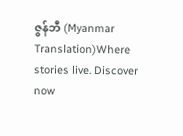ဇွန်ဘီ (Myanmar Translation)Where stories live. Discover now